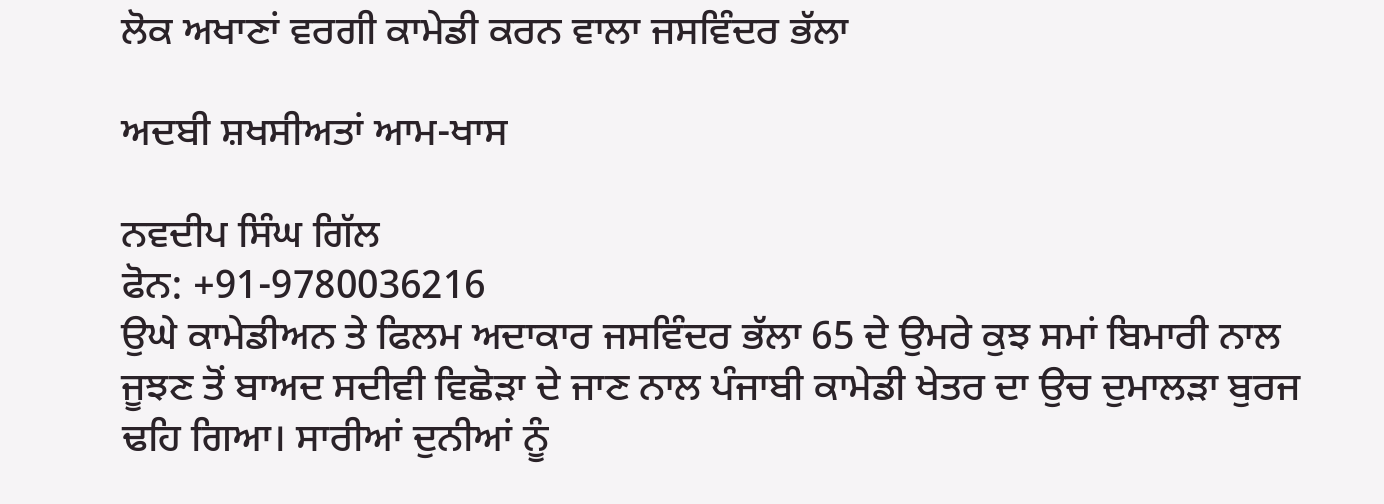ਲੋਕ ਅਖਾਣਾਂ ਵਰਗੀ ਕਾਮੇਡੀ ਕਰਨ ਵਾਲਾ ਜਸਵਿੰਦਰ ਭੱਲਾ

ਅਦਬੀ ਸ਼ਖਸੀਅਤਾਂ ਆਮ-ਖਾਸ

ਨਵਦੀਪ ਸਿੰਘ ਗਿੱਲ
ਫੋਨ: +91-9780036216
ਉਘੇ ਕਾਮੇਡੀਅਨ ਤੇ ਫਿਲਮ ਅਦਾਕਾਰ ਜਸਵਿੰਦਰ ਭੱਲਾ 65 ਦੇ ਉਮਰੇ ਕੁਝ ਸਮਾਂ ਬਿਮਾਰੀ ਨਾਲ ਜੂਝਣ ਤੋਂ ਬਾਅਦ ਸਦੀਵੀ ਵਿਛੋੜਾ ਦੇ ਜਾਣ ਨਾਲ ਪੰਜਾਬੀ ਕਾਮੇਡੀ ਖੇਤਰ ਦਾ ਉਚ ਦੁਮਾਲੜਾ ਬੁਰਜ ਢਹਿ ਗਿਆ। ਸਾਰੀਆਂ ਦੁਨੀਆਂ ਨੂੰ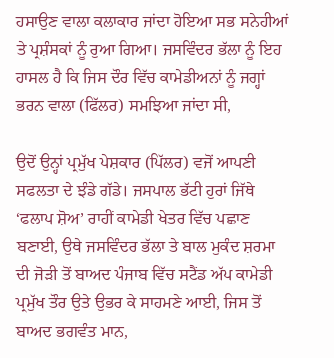ਹਸਾਉਣ ਵਾਲਾ ਕਲਾਕਾਰ ਜਾਂਦਾ ਹੋਇਆ ਸਭ ਸਨੇਹੀਆਂ ਤੇ ਪ੍ਰਸ਼ੰਸਕਾਂ ਨੂੰ ਰੁਆ ਗਿਆ। ਜਸਵਿੰਦਰ ਭੱਲਾ ਨੂੰ ਇਹ ਹਾਸਲ ਹੈ ਕਿ ਜਿਸ ਦੌਰ ਵਿੱਚ ਕਾਮੇਡੀਅਨਾਂ ਨੂੰ ਜਗ੍ਹਾਂ ਭਰਨ ਵਾਲਾ (ਫਿੱਲਰ) ਸਮਝਿਆ ਜਾਂਦਾ ਸੀ,

ਉਦੋਂ ਉਨ੍ਹਾਂ ਪ੍ਰਮੁੱਖ ਪੇਸ਼ਕਾਰ (ਪਿੱਲਰ) ਵਜੋਂ ਆਪਣੀ ਸਫਲਤਾ ਦੇ ਝੰਡੇ ਗੱਡੇ। ਜਸਪਾਲ ਭੱਟੀ ਹੁਰਾਂ ਜਿੱਥੇ ‘ਫਲਾਪ ਸ਼ੋਅ’ ਰਾਹੀਂ ਕਾਮੇਡੀ ਖੇਤਰ ਵਿੱਚ ਪਛਾਣ ਬਣਾਈ, ਉਥੇ ਜਸਵਿੰਦਰ ਭੱਲਾ ਤੇ ਬਾਲ ਮੁਕੰਦ ਸ਼ਰਮਾ ਦੀ ਜੋੜੀ ਤੋਂ ਬਾਅਦ ਪੰਜਾਬ ਵਿੱਚ ਸਟੈਂਡ ਅੱਪ ਕਾਮੇਡੀ ਪ੍ਰਮੁੱਖ ਤੌਰ ਉਤੇ ਉਭਰ ਕੇ ਸਾਹਮਣੇ ਆਈ, ਜਿਸ ਤੋਂ ਬਾਅਦ ਭਗਵੰਤ ਮਾਨ,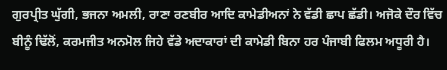ਗੁਰਪ੍ਰੀਤ ਘੁੱਗੀ, ਭਜਨਾ ਅਮਲੀ, ਰਾਣਾ ਰਣਬੀਰ ਆਦਿ ਕਾਮੇਡੀਅਨਾਂ ਨੇ ਵੱਡੀ ਛਾਪ ਛੱਡੀ। ਅਜੋਕੇ ਦੌਰ ਵਿੱਚ ਬੀਨੂੰ ਢਿੱਲੋਂ, ਕਰਮਜੀਤ ਅਨਮੋਲ ਜਿਹੇ ਵੱਡੇ ਅਦਾਕਾਰਾਂ ਦੀ ਕਾਮੇਡੀ ਬਿਨਾ ਹਰ ਪੰਜਾਬੀ ਫਿਲਮ ਅਧੂਰੀ ਹੈ।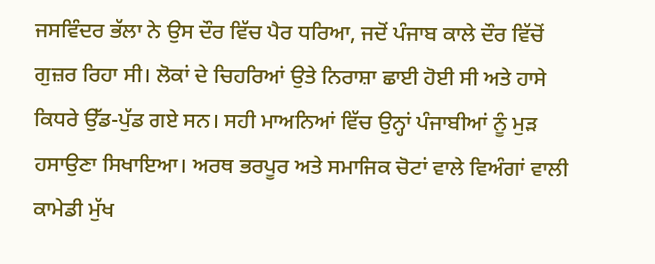ਜਸਵਿੰਦਰ ਭੱਲਾ ਨੇ ਉਸ ਦੌਰ ਵਿੱਚ ਪੈਰ ਧਰਿਆ, ਜਦੋਂ ਪੰਜਾਬ ਕਾਲੇ ਦੌਰ ਵਿੱਚੋਂ ਗੁਜ਼ਰ ਰਿਹਾ ਸੀ। ਲੋਕਾਂ ਦੇ ਚਿਹਰਿਆਂ ਉਤੇ ਨਿਰਾਸ਼ਾ ਛਾਈ ਹੋਈ ਸੀ ਅਤੇ ਹਾਸੇ ਕਿਧਰੇ ਉੱਡ-ਪੁੱਡ ਗਏ ਸਨ। ਸਹੀ ਮਾਅਨਿਆਂ ਵਿੱਚ ਉਨ੍ਹਾਂ ਪੰਜਾਬੀਆਂ ਨੂੰ ਮੁੜ ਹਸਾਉਣਾ ਸਿਖਾਇਆ। ਅਰਥ ਭਰਪੂਰ ਅਤੇ ਸਮਾਜਿਕ ਚੋਟਾਂ ਵਾਲੇ ਵਿਅੰਗਾਂ ਵਾਲੀ ਕਾਮੇਡੀ ਮੁੱਖ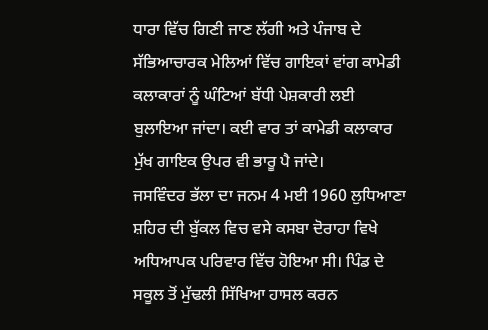ਧਾਰਾ ਵਿੱਚ ਗਿਣੀ ਜਾਣ ਲੱਗੀ ਅਤੇ ਪੰਜਾਬ ਦੇ ਸੱਭਿਆਚਾਰਕ ਮੇਲਿਆਂ ਵਿੱਚ ਗਾਇਕਾਂ ਵਾਂਗ ਕਾਮੇਡੀ ਕਲਾਕਾਰਾਂ ਨੂੰ ਘੰਟਿਆਂ ਬੱਧੀ ਪੇਸ਼ਕਾਰੀ ਲਈ ਬੁਲਾਇਆ ਜਾਂਦਾ। ਕਈ ਵਾਰ ਤਾਂ ਕਾਮੇਡੀ ਕਲਾਕਾਰ ਮੁੱਖ ਗਾਇਕ ਉਪਰ ਵੀ ਭਾਰੂ ਪੈ ਜਾਂਦੇ।
ਜਸਵਿੰਦਰ ਭੱਲਾ ਦਾ ਜਨਮ 4 ਮਈ 1960 ਲੁਧਿਆਣਾ ਸ਼ਹਿਰ ਦੀ ਬੁੱਕਲ ਵਿਚ ਵਸੇ ਕਸਬਾ ਦੋਰਾਹਾ ਵਿਖੇ ਅਧਿਆਪਕ ਪਰਿਵਾਰ ਵਿੱਚ ਹੋਇਆ ਸੀ। ਪਿੰਡ ਦੇ ਸਕੂਲ ਤੋਂ ਮੁੱਢਲੀ ਸਿੱਖਿਆ ਹਾਸਲ ਕਰਨ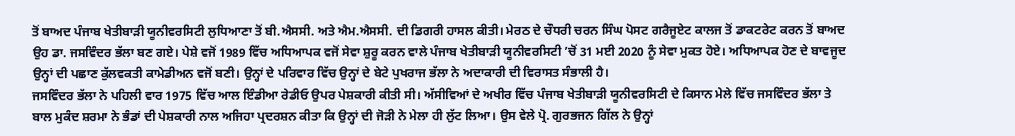ਤੋਂ ਬਾਅਦ ਪੰਜਾਬ ਖੇਤੀਬਾੜੀ ਯੂਨੀਵਰਸਿਟੀ ਲੁਧਿਆਣਾ ਤੋਂ ਬੀ.ਐਸਸੀ. ਅਤੇ ਐਮ.ਐਸਸੀ. ਦੀ ਡਿਗਰੀ ਹਾਸਲ ਕੀਤੀ। ਮੇਰਠ ਦੇ ਚੌਧਰੀ ਚਰਨ ਸਿੰਘ ਪੋਸਟ ਗਰੈਜੂਏਟ ਕਾਲਜ ਤੋਂ ਡਾਕਟਰੇਟ ਕਰਨ ਤੋਂ ਬਾਅਦ ਉਹ ਡਾ. ਜਸਵਿੰਦਰ ਭੱਲਾ ਬਣ ਗਏ। ਪੇਸ਼ੇ ਵਜੋਂ 1989 ਵਿੱਚ ਅਧਿਆਪਕ ਵਜੋਂ ਸੇਵਾ ਸ਼ੁਰੂ ਕਰਨ ਵਾਲੇ ਪੰਜਾਬ ਖੇਤੀਬਾੜੀ ਯੂਨੀਵਰਸਿਟੀ ’ਚੋਂ 31 ਮਈ 2020 ਨੂੰ ਸੇਵਾ ਮੁਕਤ ਹੋਏ। ਅਧਿਆਪਕ ਹੋਣ ਦੇ ਬਾਵਜੂਦ ਉਨ੍ਹਾਂ ਦੀ ਪਛਾਣ ਕੁੱਲਵਕਤੀ ਕਾਮੇਡੀਅਨ ਵਜੋਂ ਬਣੀ। ਉਨ੍ਹਾਂ ਦੇ ਪਰਿਵਾਰ ਵਿੱਚ ਉਨ੍ਹਾਂ ਦੇ ਬੇਟੇ ਪੁਖਰਾਜ ਭੱਲਾ ਨੇ ਅਦਾਕਾਰੀ ਦੀ ਵਿਰਾਸਤ ਸੰਭਾਲੀ ਹੈ।
ਜਸਵਿੰਦਰ ਭੱਲਾ ਨੇ ਪਹਿਲੀ ਵਾਰ 1975 ਵਿੱਚ ਆਲ ਇੰਡੀਆ ਰੇਡੀਓ ਉਪਰ ਪੇਸ਼ਕਾਰੀ ਕੀਤੀ ਸੀ। ਅੱਸੀਵਿਆਂ ਦੇ ਅਖੀਰ ਵਿੱਚ ਪੰਜਾਬ ਖੇਤੀਬਾੜੀ ਯੂਨੀਵਰਸਿਟੀ ਦੇ ਕਿਸਾਨ ਮੇਲੇ ਵਿੱਚ ਜਸਵਿੰਦਰ ਭੱਲਾ ਤੇ ਬਾਲ ਮੁਕੰਦ ਸ਼ਰਮਾ ਨੇ ਭੰਡਾਂ ਦੀ ਪੇਸ਼ਕਾਰੀ ਨਾਲ ਅਜਿਹਾ ਪ੍ਰਦਰਸ਼ਨ ਕੀਤਾ ਕਿ ਉਨ੍ਹਾਂ ਦੀ ਜੋੜੀ ਨੇ ਮੇਲਾ ਹੀ ਲੁੱਟ ਲਿਆ। ਉਸ ਵੇਲੇ ਪ੍ਰੋ. ਗੁਰਭਜਨ ਗਿੱਲ ਨੇ ਉਨ੍ਹਾਂ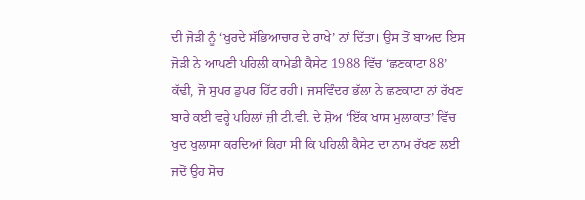ਦੀ ਜੋੜੀ ਨੂੰ ‘ਖੁਰਦੇ ਸੱਭਿਆਚਾਰ ਦੇ ਰਾਖੇ’ ਨਾਂ ਦਿੱਤਾ। ਉਸ ਤੋਂ ਬਾਅਦ ਇਸ ਜੋੜੀ ਨੇ ਆਪਣੀ ਪਹਿਲੀ ਕਾਮੇਡੀ ਕੈਸੇਟ 1988 ਵਿੱਚ ‘ਛਣਕਾਟਾ 88’ ਕੱਢੀ, ਜੋ ਸੁਪਰ ਡੁਪਰ ਹਿੱਟ ਰਹੀ। ਜਸਵਿੰਦਰ ਭੱਲਾ ਨੇ ਛਣਕਾਟਾ ਨਾਂ ਰੱਖਣ ਬਾਰੇ ਕਈ ਵਰ੍ਹੇ ਪਹਿਲਾਂ ਜ਼ੀ ਟੀ.ਵੀ. ਦੇ ਸ਼ੋਅ ‘ਇੱਕ ਖਾਸ ਮੁਲਾਕਾਤ’ ਵਿੱਚ ਖੁਦ ਖੁਲਾਸਾ ਕਰਦਿਆਂ ਕਿਹਾ ਸੀ ਕਿ ਪਹਿਲੀ ਕੈਸੇਟ ਦਾ ਨਾਮ ਰੱਖਣ ਲਈ ਜਦੋਂ ਉਹ ਸੋਚ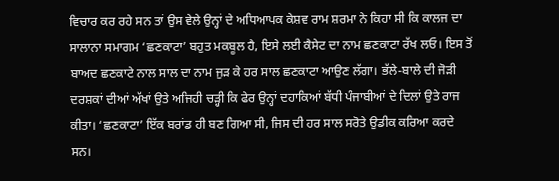ਵਿਚਾਰ ਕਰ ਰਹੇ ਸਨ ਤਾਂ ਉਸ ਵੇਲੇ ਉਨ੍ਹਾਂ ਦੇ ਅਧਿਆਪਕ ਕੇਸ਼ਵ ਰਾਮ ਸ਼ਰਮਾ ਨੇ ਕਿਹਾ ਸੀ ਕਿ ਕਾਲਜ ਦਾ ਸਾਲਾਨਾ ਸਮਾਗਮ ‘ਛਣਕਾਟਾ’ ਬਹੁਤ ਮਕਬੂਲ ਹੈ, ਇਸੇ ਲਈ ਕੈਸੇਟ ਦਾ ਨਾਮ ਛਣਕਾਟਾ ਰੱਖ ਲਓ। ਇਸ ਤੋਂ ਬਾਅਦ ਛਣਕਾਟੇ ਨਾਲ ਸਾਲ ਦਾ ਨਾਮ ਜੁੜ ਕੇ ਹਰ ਸਾਲ ਛਣਕਾਟਾ ਆਉਣ ਲੱਗਾ। ਭੱਲੇ-ਬਾਲੇ ਦੀ ਜੋੜੀ ਦਰਸ਼ਕਾਂ ਦੀਆਂ ਅੱਖਾਂ ਉਤੇ ਅਜਿਹੀ ਚੜ੍ਹੀ ਕਿ ਫੇਰ ਉਨ੍ਹਾਂ ਦਹਾਕਿਆਂ ਬੱਧੀ ਪੰਜਾਬੀਆਂ ਦੇ ਦਿਲਾਂ ਉਤੇ ਰਾਜ ਕੀਤਾ। ‘ਛਣਕਾਟਾ’ ਇੱਕ ਬਰਾਂਡ ਹੀ ਬਣ ਗਿਆ ਸੀ, ਜਿਸ ਦੀ ਹਰ ਸਾਲ ਸਰੋਤੇ ਉਡੀਕ ਕਰਿਆ ਕਰਦੇ ਸਨ।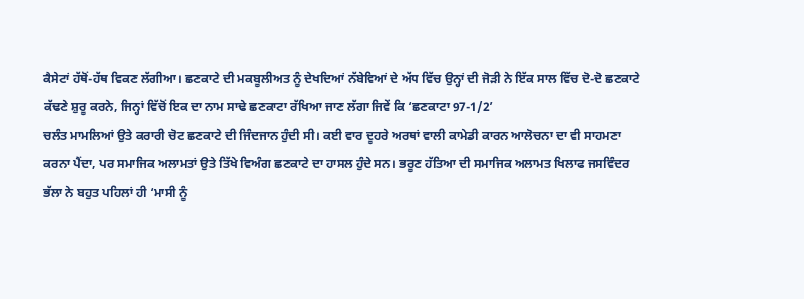ਕੈਸੇਟਾਂ ਹੱਥੋਂ-ਹੱਥ ਵਿਕਣ ਲੱਗੀਆ। ਛਣਕਾਟੇ ਦੀ ਮਕਬੂਲੀਅਤ ਨੂੰ ਦੇਖਦਿਆਂ ਨੱਬੇਵਿਆਂ ਦੇ ਅੱਧ ਵਿੱਚ ਉਨ੍ਹਾਂ ਦੀ ਜੋੜੀ ਨੇ ਇੱਕ ਸਾਲ ਵਿੱਚ ਦੋ-ਦੋ ਛਣਕਾਟੇ ਕੱਢਣੇ ਸ਼ੁਰੂ ਕਰਨੇ, ਜਿਨ੍ਹਾਂ ਵਿੱਚੋਂ ਇਕ ਦਾ ਨਾਮ ਸਾਢੇ ਛਣਕਾਟਾ ਰੱਖਿਆ ਜਾਣ ਲੱਗਾ ਜਿਵੇਂ ਕਿ ‘ਛਣਕਾਟਾ 97-1/2’
ਚਲੰਤ ਮਾਮਲਿਆਂ ਉਤੇ ਕਰਾਰੀ ਚੋਟ ਛਣਕਾਟੇ ਦੀ ਜਿੰਦਜਾਨ ਹੁੰਦੀ ਸੀ। ਕਈ ਵਾਰ ਦੂਹਰੇ ਅਰਥਾਂ ਵਾਲੀ ਕਾਮੇਡੀ ਕਾਰਨ ਆਲੋਚਨਾ ਦਾ ਵੀ ਸਾਹਮਣਾ ਕਰਨਾ ਪੈਂਦਾ, ਪਰ ਸਮਾਜਿਕ ਅਲਾਮਤਾਂ ਉਤੇ ਤਿੱਖੇ ਵਿਅੰਗ ਛਣਕਾਟੇ ਦਾ ਹਾਸਲ ਹੁੰਦੇ ਸਨ। ਭਰੂਣ ਹੱਤਿਆ ਦੀ ਸਮਾਜਿਕ ਅਲਾਮਤ ਖਿਲਾਫ ਜਸਵਿੰਦਰ ਭੱਲਾ ਨੇ ਬਹੁਤ ਪਹਿਲਾਂ ਹੀ ‘ਮਾਸੀ ਨੂੰ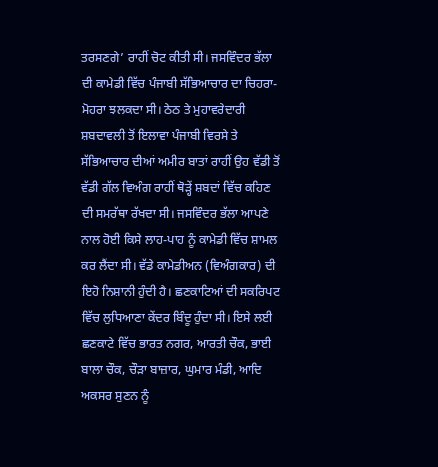ਤਰਸਣਗੇ’ ਰਾਹੀਂ ਚੋਟ ਕੀਤੀ ਸੀ। ਜਸਵਿੰਦਰ ਭੱਲਾ ਦੀ ਕਾਮੇਡੀ ਵਿੱਚ ਪੰਜਾਬੀ ਸੱਭਿਆਚਾਰ ਦਾ ਚਿਹਰਾ-ਮੋਹਰਾ ਝਲਕਦਾ ਸੀ। ਠੇਠ ਤੇ ਮੁਹਾਵਰੇਦਾਰੀ ਸ਼ਬਦਾਵਲੀ ਤੋਂ ਇਲਾਵਾ ਪੰਜਾਬੀ ਵਿਰਸੇ ਤੇ ਸੱਭਿਆਚਾਰ ਦੀਆਂ ਅਮੀਰ ਬਾਤਾਂ ਰਾਹੀਂ ਉਹ ਵੱਡੀ ਤੋਂ ਵੱਡੀ ਗੱਲ ਵਿਅੰਗ ਰਾਹੀਂ ਥੋੜ੍ਹੇਂ ਸ਼ਬਦਾਂ ਵਿੱਚ ਕਹਿਣ ਦੀ ਸਮਰੱਥਾ ਰੱਖਦਾ ਸੀ। ਜਸਵਿੰਦਰ ਭੱਲਾ ਆਪਣੇ ਨਾਲ ਹੋਈ ਕਿਸੇ ਲਾਹ-ਪਾਹ ਨੂੰ ਕਾਮੇਡੀ ਵਿੱਚ ਸ਼ਾਮਲ ਕਰ ਲੈਂਦਾ ਸੀ। ਵੱਡੇ ਕਾਮੇਡੀਅਨ (ਵਿਅੰਗਕਾਰ) ਦੀ ਇਹੋ ਨਿਸ਼ਾਨੀ ਹੁੰਦੀ ਹੈ। ਛਣਕਾਟਿਆਂ ਦੀ ਸਕਰਿਪਟ ਵਿੱਚ ਲੁਧਿਆਣਾ ਕੇਂਦਰ ਬਿੰਦੂ ਹੁੰਦਾ ਸੀ। ਇਸੇ ਲਈ ਛਣਕਾਟੇ ਵਿੱਚ ਭਾਰਤ ਨਗਰ, ਆਰਤੀ ਚੌਕ, ਭਾਈ ਬਾਲਾ ਚੌਕ, ਚੌੜਾ ਬਾਜ਼ਾਰ, ਘੁਮਾਰ ਮੰਡੀ, ਆਦਿ ਅਕਸਰ ਸੁਣਨ ਨੂੰ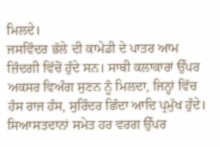ਮਿਲਦੇ।
ਜਸਵਿੰਦਰ ਭੱਲੇ ਦੀ ਕਾਮੇਡੀ ਦੇ ਪਾਤਰ ਆਮ ਜ਼ਿੰਦਗੀ ਵਿੱਚੋਂ ਹੁੰਦੇ ਸਨ। ਸਾਥੀ ਕਲਾਕਾਰਾਂ ਉੱਪਰ ਅਕਸਰ ਵਿਅੰਗ ਸੁਣਨ ਨੂੰ ਮਿਲਦਾ, ਜਿਨ੍ਹਾਂ ਵਿੱਚ ਹੰਸ ਰਾਜ ਹੰਸ, ਸੁਰਿੰਦਰ ਛਿੰਦਾ ਆਦਿ ਪ੍ਰਮੁੱਖ ਹੁੰਦੇ। ਸਿਆਸਤਦਾਨਾਂ ਸਮੇਤ ਹਰ ਵਰਗ ਉੱਪਰ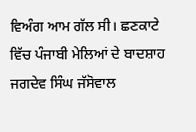ਵਿਅੰਗ ਆਮ ਗੱਲ ਸੀ। ਛਣਕਾਟੇ ਵਿੱਚ ਪੰਜਾਬੀ ਮੇਲਿਆਂ ਦੇ ਬਾਦਸ਼ਾਹ ਜਗਦੇਵ ਸਿੰਘ ਜੱਸੋਵਾਲ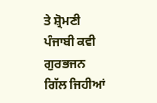ਤੇ ਸ਼੍ਰੋਮਣੀ ਪੰਜਾਬੀ ਕਵੀ ਗੁਰਭਜਨ ਗਿੱਲ ਜਿਹੀਆਂ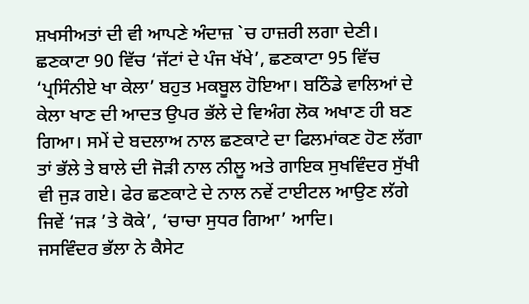ਸ਼ਖਸੀਅਤਾਂ ਦੀ ਵੀ ਆਪਣੇ ਅੰਦਾਜ਼ `ਚ ਹਾਜ਼ਰੀ ਲਗਾ ਦੇਣੀ। ਛਣਕਾਟਾ 90 ਵਿੱਚ ‘ਜੱਟਾਂ ਦੇ ਪੰਜ ਖੱਖੇ’, ਛਣਕਾਟਾ 95 ਵਿੱਚ ‘ਪ੍ਰਸਿੰਨੀਏ ਖਾ ਕੇਲਾ’ ਬਹੁਤ ਮਕਬੂਲ ਹੋਇਆ। ਬਠਿੰਡੇ ਵਾਲਿਆਂ ਦੇ ਕੇਲਾ ਖਾਣ ਦੀ ਆਦਤ ਉਪਰ ਭੱਲੇ ਦੇ ਵਿਅੰਗ ਲੋਕ ਅਖਾਣ ਹੀ ਬਣ ਗਿਆ। ਸਮੇਂ ਦੇ ਬਦਲਾਅ ਨਾਲ ਛਣਕਾਟੇ ਦਾ ਫਿਲਮਾਂਕਣ ਹੋਣ ਲੱਗਾ ਤਾਂ ਭੱਲੇ ਤੇ ਬਾਲੇ ਦੀ ਜੋੜੀ ਨਾਲ ਨੀਲੂ ਅਤੇ ਗਾਇਕ ਸੁਖਵਿੰਦਰ ਸੁੱਖੀ ਵੀ ਜੁੜ ਗਏ। ਫੇਰ ਛਣਕਾਟੇ ਦੇ ਨਾਲ ਨਵੇਂ ਟਾਈਟਲ ਆਉਣ ਲੱਗੇ ਜਿਵੇਂ ‘ਜੜ ’ਤੇ ਕੋਕੇ’, ‘ਚਾਚਾ ਸੁਧਰ ਗਿਆ’ ਆਦਿ।
ਜਸਵਿੰਦਰ ਭੱਲਾ ਨੇ ਕੈਸੇਟ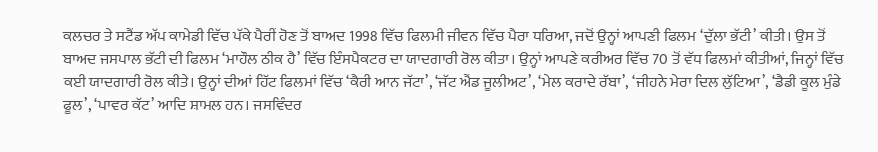ਕਲਚਰ ਤੇ ਸਟੈਂਡ ਅੱਪ ਕਾਮੇਡੀ ਵਿੱਚ ਪੱਕੇ ਪੈਰੀਂ ਹੋਣ ਤੋਂ ਬਾਅਦ 1998 ਵਿੱਚ ਫਿਲਮੀ ਜੀਵਨ ਵਿੱਚ ਪੈਰਾ ਧਰਿਆ, ਜਦੋਂ ਉਨ੍ਹਾਂ ਆਪਣੀ ਫਿਲਮ ‘ਦੁੱਲਾ ਭੱਟੀ’ ਕੀਤੀ। ਉਸ ਤੋਂ ਬਾਅਦ ਜਸਪਾਲ ਭੱਟੀ ਦੀ ਫਿਲਮ ‘ਮਾਹੌਲ ਠੀਕ ਹੈ’ ਵਿੱਚ ਇੰਸਪੈਕਟਰ ਦਾ ਯਾਦਗਾਰੀ ਰੋਲ ਕੀਤਾ। ਉਨ੍ਹਾਂ ਆਪਣੇ ਕਰੀਅਰ ਵਿੱਚ 70 ਤੋਂ ਵੱਧ ਫਿਲਮਾਂ ਕੀਤੀਆਂ, ਜਿਨ੍ਹਾਂ ਵਿੱਚ ਕਈ ਯਾਦਗਾਰੀ ਰੋਲ ਕੀਤੇ। ਉਨ੍ਹਾਂ ਦੀਆਂ ਹਿੱਟ ਫਿਲਮਾਂ ਵਿੱਚ ‘ਕੈਰੀ ਆਨ ਜੱਟਾ’, ‘ਜੱਟ ਐਂਡ ਜੂਲੀਅਟ’, ‘ਮੇਲ ਕਰਾਦੇ ਰੱਬਾ’, ‘ਜੀਹਨੇ ਮੇਰਾ ਦਿਲ ਲੁੱਟਿਆ’, ‘ਡੈਡੀ ਕੂਲ ਮੁੰਡੇ ਫੂਲ’, ‘ਪਾਵਰ ਕੱਟ’ ਆਦਿ ਸ਼ਾਮਲ ਹਨ। ਜਸਵਿੰਦਰ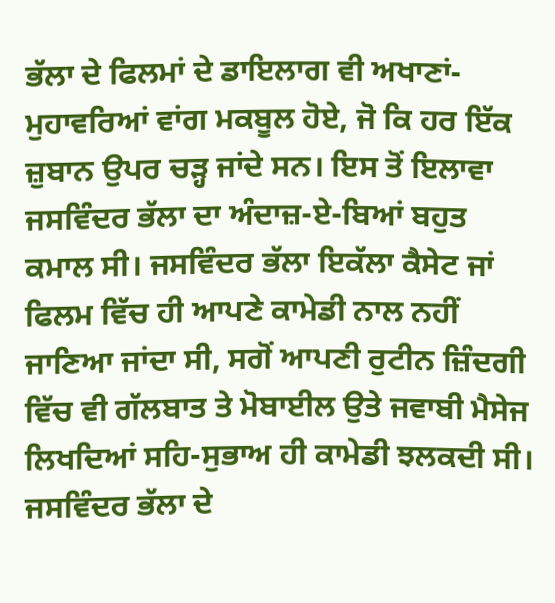ਭੱਲਾ ਦੇ ਫਿਲਮਾਂ ਦੇ ਡਾਇਲਾਗ ਵੀ ਅਖਾਣਾਂ-ਮੁਹਾਵਰਿਆਂ ਵਾਂਗ ਮਕਬੂਲ ਹੋਏ, ਜੋ ਕਿ ਹਰ ਇੱਕ ਜ਼ੁਬਾਨ ਉਪਰ ਚੜ੍ਹ ਜਾਂਦੇ ਸਨ। ਇਸ ਤੋਂ ਇਲਾਵਾ ਜਸਵਿੰਦਰ ਭੱਲਾ ਦਾ ਅੰਦਾਜ਼-ਏ-ਬਿਆਂ ਬਹੁਤ ਕਮਾਲ ਸੀ। ਜਸਵਿੰਦਰ ਭੱਲਾ ਇਕੱਲਾ ਕੈਸੇਟ ਜਾਂ ਫਿਲਮ ਵਿੱਚ ਹੀ ਆਪਣੇ ਕਾਮੇਡੀ ਨਾਲ ਨਹੀਂ ਜਾਣਿਆ ਜਾਂਦਾ ਸੀ, ਸਗੋਂ ਆਪਣੀ ਰੁਟੀਨ ਜ਼ਿੰਦਗੀ ਵਿੱਚ ਵੀ ਗੱਲਬਾਤ ਤੇ ਮੋਬਾਈਲ ਉਤੇ ਜਵਾਬੀ ਮੈਸੇਜ ਲਿਖਦਿਆਂ ਸਹਿ-ਸੁਭਾਅ ਹੀ ਕਾਮੇਡੀ ਝਲਕਦੀ ਸੀ।
ਜਸਵਿੰਦਰ ਭੱਲਾ ਦੇ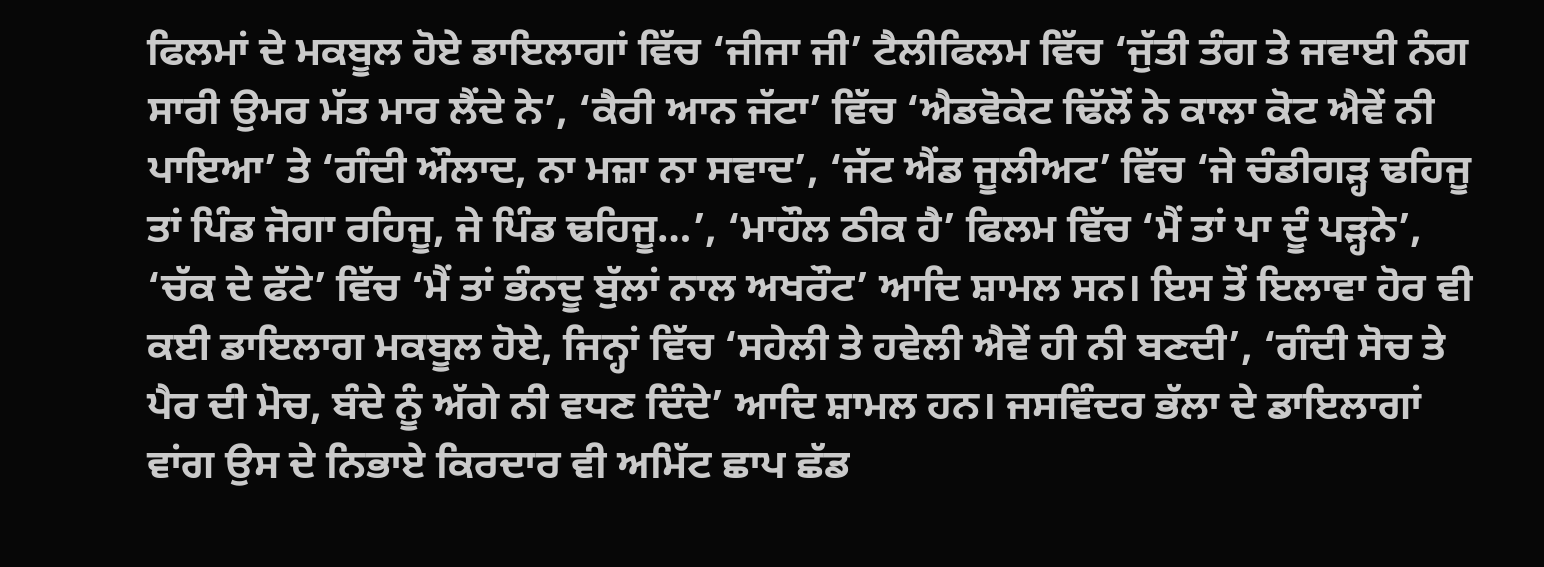ਫਿਲਮਾਂ ਦੇ ਮਕਬੂਲ ਹੋਏ ਡਾਇਲਾਗਾਂ ਵਿੱਚ ‘ਜੀਜਾ ਜੀ’ ਟੈਲੀਫਿਲਮ ਵਿੱਚ ‘ਜੁੱਤੀ ਤੰਗ ਤੇ ਜਵਾਈ ਨੰਗ ਸਾਰੀ ਉਮਰ ਮੱਤ ਮਾਰ ਲੈਂਦੇ ਨੇ’, ‘ਕੈਰੀ ਆਨ ਜੱਟਾ’ ਵਿੱਚ ‘ਐਡਵੋਕੇਟ ਢਿੱਲੋਂ ਨੇ ਕਾਲਾ ਕੋਟ ਐਵੇਂ ਨੀ ਪਾਇਆ’ ਤੇ ‘ਗੰਦੀ ਔਲਾਦ, ਨਾ ਮਜ਼ਾ ਨਾ ਸਵਾਦ’, ‘ਜੱਟ ਐਂਡ ਜੂਲੀਅਟ’ ਵਿੱਚ ‘ਜੇ ਚੰਡੀਗੜ੍ਹ ਢਹਿਜੂ ਤਾਂ ਪਿੰਡ ਜੋਗਾ ਰਹਿਜੂ, ਜੇ ਪਿੰਡ ਢਹਿਜੂ…’, ‘ਮਾਹੌਲ ਠੀਕ ਹੈ’ ਫਿਲਮ ਵਿੱਚ ‘ਮੈਂ ਤਾਂ ਪਾ ਦੂੰ ਪੜ੍ਹਨੇ’, ‘ਚੱਕ ਦੇ ਫੱਟੇ’ ਵਿੱਚ ‘ਮੈਂ ਤਾਂ ਭੰਨਦੂ ਬੁੱਲਾਂ ਨਾਲ ਅਖਰੌਟ’ ਆਦਿ ਸ਼ਾਮਲ ਸਨ। ਇਸ ਤੋਂ ਇਲਾਵਾ ਹੋਰ ਵੀ ਕਈ ਡਾਇਲਾਗ ਮਕਬੂਲ ਹੋਏ, ਜਿਨ੍ਹਾਂ ਵਿੱਚ ‘ਸਹੇਲੀ ਤੇ ਹਵੇਲੀ ਐਵੇਂ ਹੀ ਨੀ ਬਣਦੀ’, ‘ਗੰਦੀ ਸੋਚ ਤੇ ਪੈਰ ਦੀ ਮੋਚ, ਬੰਦੇ ਨੂੰ ਅੱਗੇ ਨੀ ਵਧਣ ਦਿੰਦੇ’ ਆਦਿ ਸ਼ਾਮਲ ਹਨ। ਜਸਵਿੰਦਰ ਭੱਲਾ ਦੇ ਡਾਇਲਾਗਾਂ ਵਾਂਗ ਉਸ ਦੇ ਨਿਭਾਏ ਕਿਰਦਾਰ ਵੀ ਅਮਿੱਟ ਛਾਪ ਛੱਡ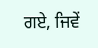ਗਏ, ਜਿਵੇਂ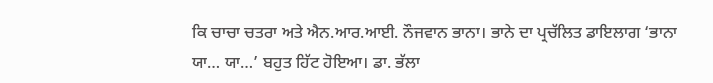ਕਿ ਚਾਚਾ ਚਤਰਾ ਅਤੇ ਐਨ.ਆਰ.ਆਈ. ਨੌਜਵਾਨ ਭਾਨਾ। ਭਾਨੇ ਦਾ ਪ੍ਰਚੱਲਿਤ ਡਾਇਲਾਗ ‘ਭਾਨਾ ਯਾ… ਯਾ…’ ਬਹੁਤ ਹਿੱਟ ਹੋਇਆ। ਡਾ. ਭੱਲਾ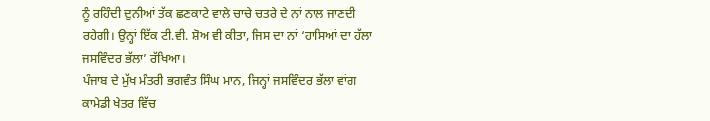ਨੂੰ ਰਹਿੰਦੀ ਦੁਨੀਆਂ ਤੱਕ ਛਣਕਾਟੇ ਵਾਲੇ ਚਾਚੇ ਚਤਰੇ ਦੇ ਨਾਂ ਨਾਲ ਜਾਣਦੀ ਰਹੇਗੀ। ਉਨ੍ਹਾਂ ਇੱਕ ਟੀ.ਵੀ. ਸ਼ੋਅ ਵੀ ਕੀਤਾ, ਜਿਸ ਦਾ ਨਾਂ ‘ਹਾਸਿਆਂ ਦਾ ਹੱਲਾ ਜਸਵਿੰਦਰ ਭੱਲਾ’ ਰੱਖਿਆ।
ਪੰਜਾਬ ਦੇ ਮੁੱਖ ਮੰਤਰੀ ਭਗਵੰਤ ਸਿੰਘ ਮਾਨ, ਜਿਨ੍ਹਾਂ ਜਸਵਿੰਦਰ ਭੱਲਾ ਵਾਂਗ ਕਾਮੇਡੀ ਖੇਤਰ ਵਿੱਚ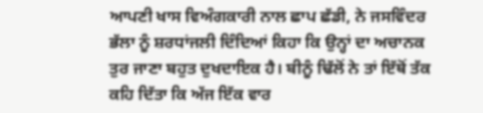ਆਪਣੀ ਖਾਸ ਵਿਅੰਗਕਾਰੀ ਨਾਲ ਛਾਪ ਛੱਡੀ, ਨੇ ਜਸਵਿੰਦਰ ਭੱਲਾ ਨੂੰ ਸ਼ਰਧਾਂਜਲੀ ਦਿੰਦਿਆਂ ਕਿਹਾ ਕਿ ਉਨ੍ਹਾਂ ਦਾ ਅਚਾਨਕ ਤੁਰ ਜਾਣਾ ਬਹੁਤ ਦੁਖਦਾਇਕ ਹੈ। ਬੀਨੂੰ ਢਿੱਲੋਂ ਨੇ ਤਾਂ ਇੱਥੋਂ ਤੱਕ ਕਹਿ ਦਿੱਤਾ ਕਿ ਅੱਜ ਇੱਕ ਵਾਰ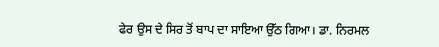ਫੇਰ ਉਸ ਦੇ ਸਿਰ ਤੋਂ ਬਾਪ ਦਾ ਸਾਇਆ ਉੱਠ ਗਿਆ। ਡਾ. ਨਿਰਮਲ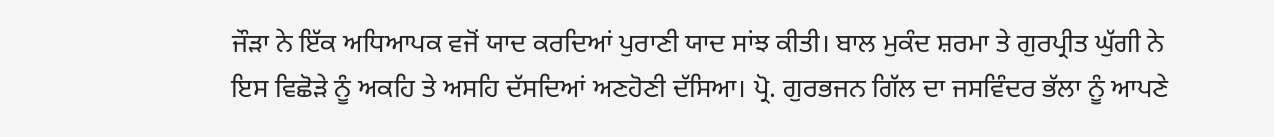ਜੌੜਾ ਨੇ ਇੱਕ ਅਧਿਆਪਕ ਵਜੋਂ ਯਾਦ ਕਰਦਿਆਂ ਪੁਰਾਣੀ ਯਾਦ ਸਾਂਝ ਕੀਤੀ। ਬਾਲ ਮੁਕੰਦ ਸ਼ਰਮਾ ਤੇ ਗੁਰਪ੍ਰੀਤ ਘੁੱਗੀ ਨੇ ਇਸ ਵਿਛੋੜੇ ਨੂੰ ਅਕਹਿ ਤੇ ਅਸਹਿ ਦੱਸਦਿਆਂ ਅਣਹੋਣੀ ਦੱਸਿਆ। ਪ੍ਰੋ. ਗੁਰਭਜਨ ਗਿੱਲ ਦਾ ਜਸਵਿੰਦਰ ਭੱਲਾ ਨੂੰ ਆਪਣੇ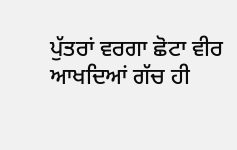ਪੁੱਤਰਾਂ ਵਰਗਾ ਛੋਟਾ ਵੀਰ ਆਖਦਿਆਂ ਗੱਚ ਹੀ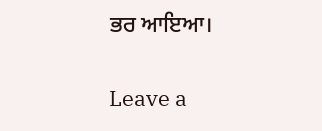ਭਰ ਆਇਆ।

Leave a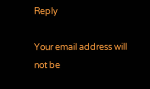Reply

Your email address will not be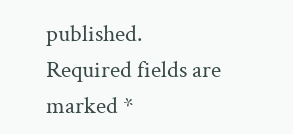published. Required fields are marked *